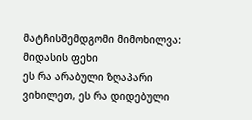მატჩისშემდგომი მიმოხილვა: მიდასის ფეხი
ეს რა არაბული ზღაპარი ვიხილეთ, ეს რა დიდებული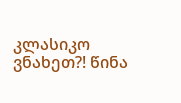კლასიკო ვნახეთ?! წინა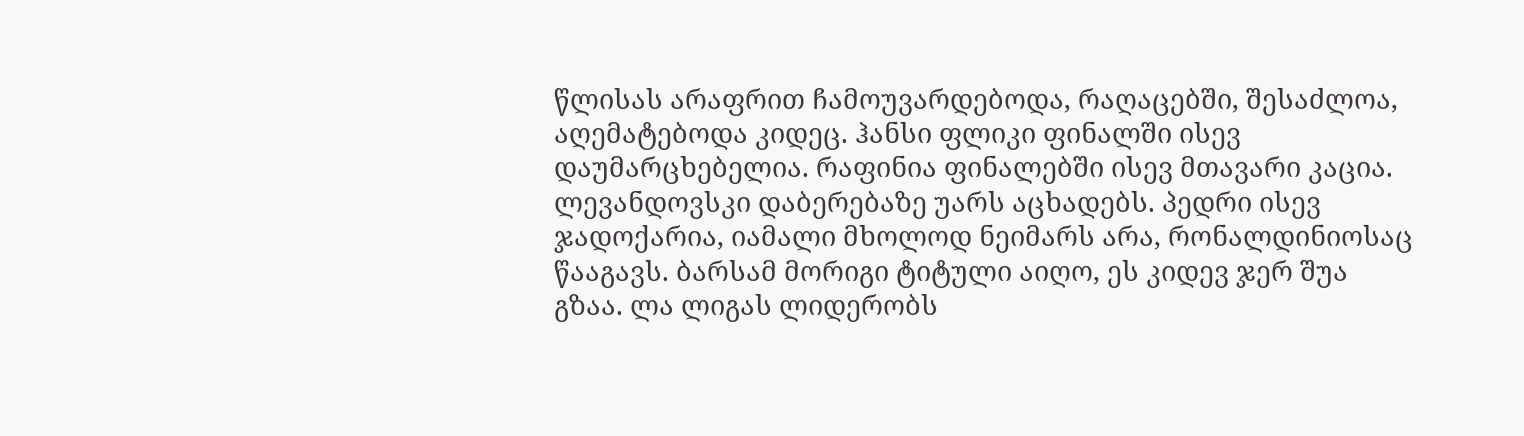წლისას არაფრით ჩამოუვარდებოდა, რაღაცებში, შესაძლოა, აღემატებოდა კიდეც. ჰანსი ფლიკი ფინალში ისევ დაუმარცხებელია. რაფინია ფინალებში ისევ მთავარი კაცია. ლევანდოვსკი დაბერებაზე უარს აცხადებს. პედრი ისევ ჯადოქარია, იამალი მხოლოდ ნეიმარს არა, რონალდინიოსაც წააგავს. ბარსამ მორიგი ტიტული აიღო, ეს კიდევ ჯერ შუა გზაა. ლა ლიგას ლიდერობს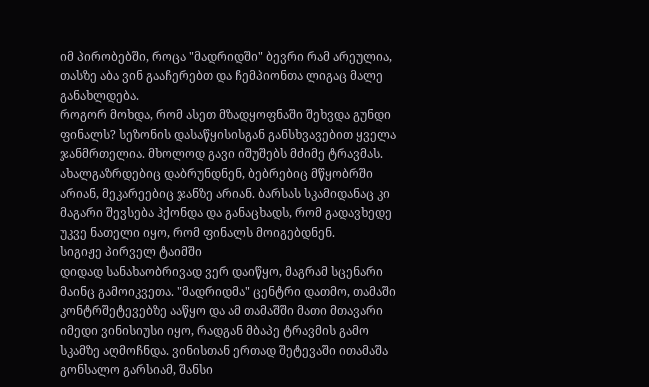იმ პირობებში, როცა "მადრიდში" ბევრი რამ არეულია, თასზე აბა ვინ გააჩერებთ და ჩემპიონთა ლიგაც მალე განახლდება.
როგორ მოხდა, რომ ასეთ მზადყოფნაში შეხვდა გუნდი ფინალს? სეზონის დასაწყისისგან განსხვავებით ყველა ჯანმრთელია. მხოლოდ გავი იშუშებს მძიმე ტრავმას. ახალგაზრდებიც დაბრუნდნენ, ბებრებიც მწყობრში არიან, მეკარეებიც ჯანზე არიან. ბარსას სკამიდანაც კი მაგარი შევსება ჰქონდა და განაცხადს, რომ გადავხედე უკვე ნათელი იყო, რომ ფინალს მოიგებდნენ.
სიგიჟე პირველ ტაიმში
დიდად სანახაობრივად ვერ დაიწყო, მაგრამ სცენარი მაინც გამოიკვეთა. "მადრიდმა" ცენტრი დათმო, თამაში კონტრშეტევებზე ააწყო და ამ თამაშში მათი მთავარი იმედი ვინისიუსი იყო, რადგან მბაპე ტრავმის გამო სკამზე აღმოჩნდა. ვინისთან ერთად შეტევაში ითამაშა გონსალო გარსიამ, შანსი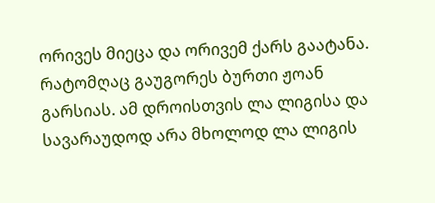ორივეს მიეცა და ორივემ ქარს გაატანა. რატომღაც გაუგორეს ბურთი ჟოან გარსიას. ამ დროისთვის ლა ლიგისა და სავარაუდოდ არა მხოლოდ ლა ლიგის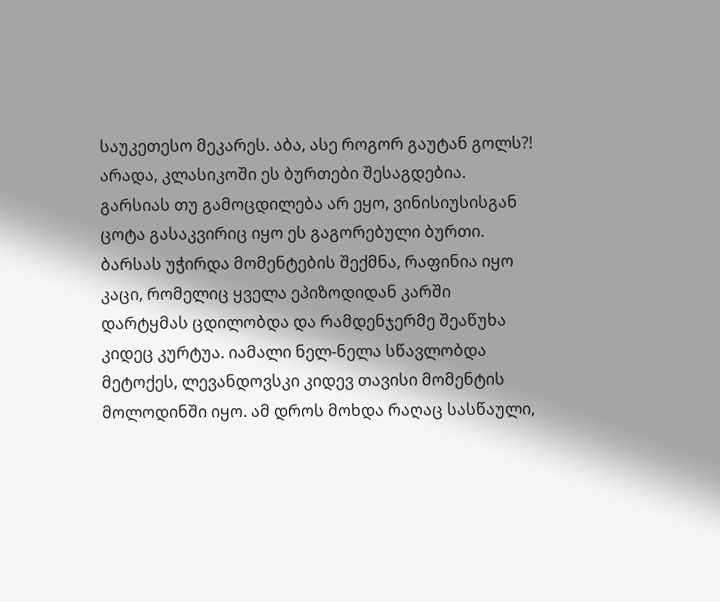საუკეთესო მეკარეს. აბა, ასე როგორ გაუტან გოლს?! არადა, კლასიკოში ეს ბურთები შესაგდებია. გარსიას თუ გამოცდილება არ ეყო, ვინისიუსისგან ცოტა გასაკვირიც იყო ეს გაგორებული ბურთი.
ბარსას უჭირდა მომენტების შექმნა, რაფინია იყო კაცი, რომელიც ყველა ეპიზოდიდან კარში დარტყმას ცდილობდა და რამდენჯერმე შეაწუხა კიდეც კურტუა. იამალი ნელ-ნელა სწავლობდა მეტოქეს, ლევანდოვსკი კიდევ თავისი მომენტის მოლოდინში იყო. ამ დროს მოხდა რაღაც სასწაული,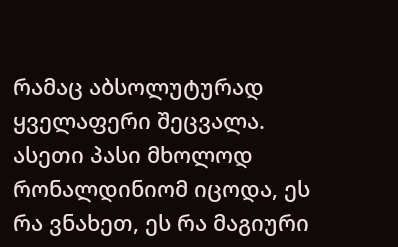რამაც აბსოლუტურად ყველაფერი შეცვალა. ასეთი პასი მხოლოდ რონალდინიომ იცოდა, ეს რა ვნახეთ, ეს რა მაგიური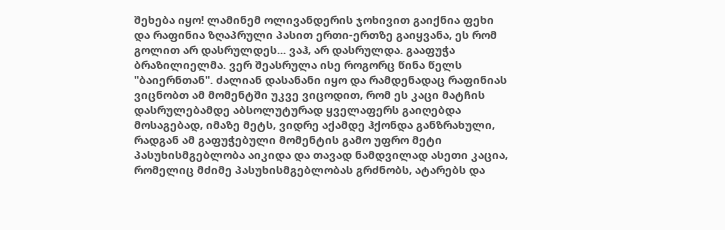შეხება იყო! ლამინემ ოლივანდერის ჯოხივით გაიქნია ფეხი და რაფინია ზღაპრული პასით ერთი-ერთზე გაიყვანა, ეს რომ გოლით არ დასრულდეს... ვაჰ, არ დასრულდა. გააფუჭა ბრაზილიელმა. ვერ შეასრულა ისე როგორც წინა წელს "ბაიერნთან". ძალიან დასანანი იყო და რამდენადაც რაფინიას ვიცნობთ ამ მომენტში უკვე ვიცოდით, რომ ეს კაცი მატჩის დასრულებამდე აბსოლუტურად ყველაფერს გაიღებდა მოსაგებად, იმაზე მეტს, ვიდრე აქამდე ჰქონდა განზრახული, რადგან ამ გაფუჭებული მომენტის გამო უფრო მეტი პასუხისმგებლობა აიკიდა და თავად ნამდვილად ასეთი კაცია, რომელიც მძიმე პასუხისმგებლობას გრძნობს, ატარებს და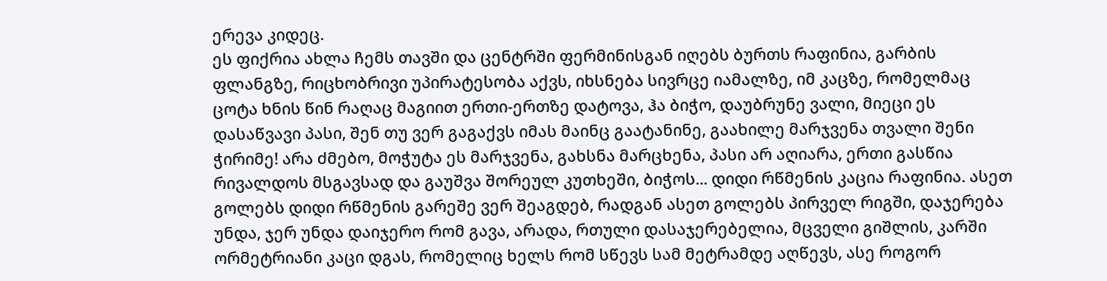ერევა კიდეც.
ეს ფიქრია ახლა ჩემს თავში და ცენტრში ფერმინისგან იღებს ბურთს რაფინია, გარბის ფლანგზე, რიცხობრივი უპირატესობა აქვს, იხსნება სივრცე იამალზე, იმ კაცზე, რომელმაც ცოტა ხნის წინ რაღაც მაგიით ერთი-ერთზე დატოვა, ჰა ბიჭო, დაუბრუნე ვალი, მიეცი ეს დასაწვავი პასი, შენ თუ ვერ გაგაქვს იმას მაინც გაატანინე, გაახილე მარჯვენა თვალი შენი ჭირიმე! არა ძმებო, მოჭუტა ეს მარჯვენა, გახსნა მარცხენა, პასი არ აღიარა, ერთი გასწია რივალდოს მსგავსად და გაუშვა შორეულ კუთხეში, ბიჭოს... დიდი რწმენის კაცია რაფინია. ასეთ გოლებს დიდი რწმენის გარეშე ვერ შეაგდებ, რადგან ასეთ გოლებს პირველ რიგში, დაჯერება უნდა, ჯერ უნდა დაიჯერო რომ გავა, არადა, რთული დასაჯერებელია, მცველი გიშლის, კარში ორმეტრიანი კაცი დგას, რომელიც ხელს რომ სწევს სამ მეტრამდე აღწევს, ასე როგორ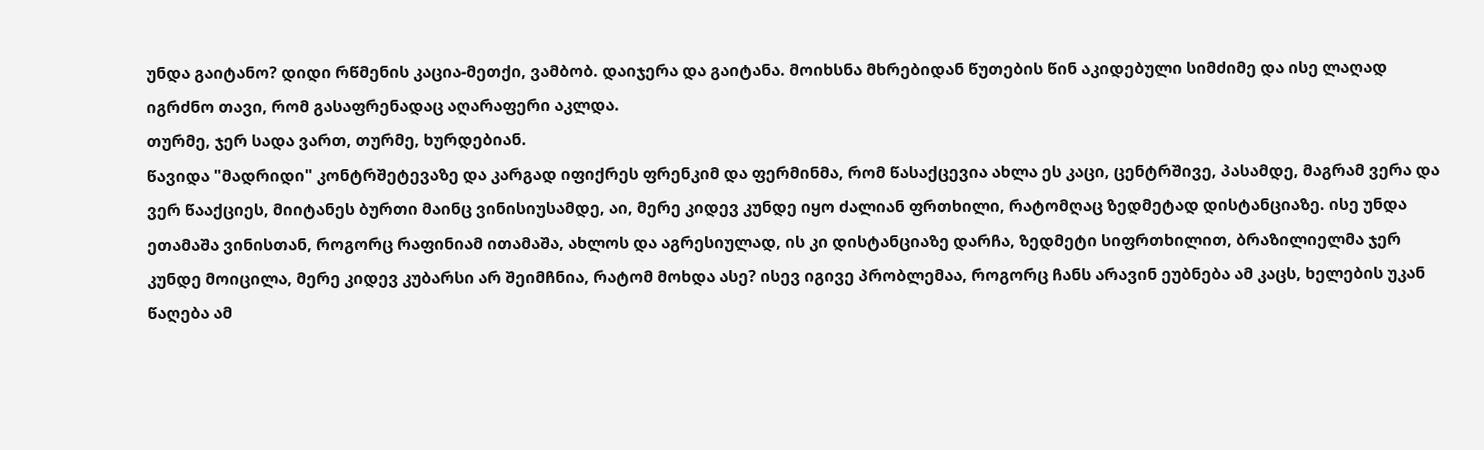უნდა გაიტანო? დიდი რწმენის კაცია-მეთქი, ვამბობ. დაიჯერა და გაიტანა. მოიხსნა მხრებიდან წუთების წინ აკიდებული სიმძიმე და ისე ლაღად იგრძნო თავი, რომ გასაფრენადაც აღარაფერი აკლდა.
თურმე, ჯერ სადა ვართ, თურმე, ხურდებიან.
წავიდა "მადრიდი" კონტრშეტევაზე და კარგად იფიქრეს ფრენკიმ და ფერმინმა, რომ წასაქცევია ახლა ეს კაცი, ცენტრშივე, პასამდე, მაგრამ ვერა და ვერ წააქციეს, მიიტანეს ბურთი მაინც ვინისიუსამდე, აი, მერე კიდევ კუნდე იყო ძალიან ფრთხილი, რატომღაც ზედმეტად დისტანციაზე. ისე უნდა ეთამაშა ვინისთან, როგორც რაფინიამ ითამაშა, ახლოს და აგრესიულად, ის კი დისტანციაზე დარჩა, ზედმეტი სიფრთხილით, ბრაზილიელმა ჯერ კუნდე მოიცილა, მერე კიდევ კუბარსი არ შეიმჩნია, რატომ მოხდა ასე? ისევ იგივე პრობლემაა, როგორც ჩანს არავინ ეუბნება ამ კაცს, ხელების უკან წაღება ამ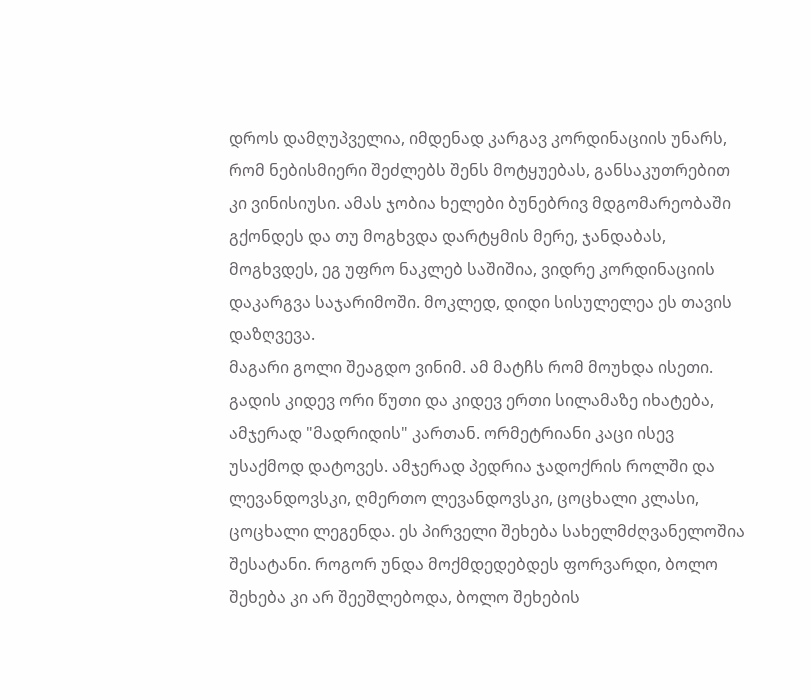დროს დამღუპველია, იმდენად კარგავ კორდინაციის უნარს, რომ ნებისმიერი შეძლებს შენს მოტყუებას, განსაკუთრებით კი ვინისიუსი. ამას ჯობია ხელები ბუნებრივ მდგომარეობაში გქონდეს და თუ მოგხვდა დარტყმის მერე, ჯანდაბას, მოგხვდეს, ეგ უფრო ნაკლებ საშიშია, ვიდრე კორდინაციის დაკარგვა საჯარიმოში. მოკლედ, დიდი სისულელეა ეს თავის დაზღვევა.
მაგარი გოლი შეაგდო ვინიმ. ამ მატჩს რომ მოუხდა ისეთი.
გადის კიდევ ორი წუთი და კიდევ ერთი სილამაზე იხატება, ამჯერად "მადრიდის" კართან. ორმეტრიანი კაცი ისევ უსაქმოდ დატოვეს. ამჯერად პედრია ჯადოქრის როლში და ლევანდოვსკი, ღმერთო ლევანდოვსკი, ცოცხალი კლასი, ცოცხალი ლეგენდა. ეს პირველი შეხება სახელმძღვანელოშია შესატანი. როგორ უნდა მოქმდედებდეს ფორვარდი, ბოლო შეხება კი არ შეეშლებოდა, ბოლო შეხების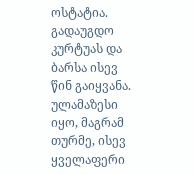ოსტატია. გადაუგდო კურტუას და ბარსა ისევ წინ გაიყვანა. ულამაზესი იყო, მაგრამ თურმე, ისევ ყველაფერი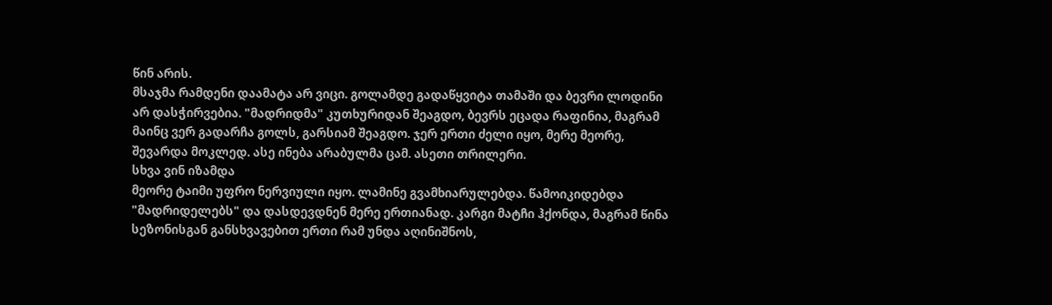წინ არის.
მსაჯმა რამდენი დაამატა არ ვიცი. გოლამდე გადაწყვიტა თამაში და ბევრი ლოდინი არ დასჭირვებია. "მადრიდმა" კუთხურიდან შეაგდო, ბევრს ეცადა რაფინია, მაგრამ მაინც ვერ გადარჩა გოლს, გარსიამ შეაგდო. ჯერ ერთი ძელი იყო, მერე მეორე, შევარდა მოკლედ. ასე ინება არაბულმა ცამ. ასეთი თრილერი.
სხვა ვინ იზამდა
მეორე ტაიმი უფრო ნერვიული იყო. ლამინე გვამხიარულებდა. წამოიკიდებდა "მადრიდელებს" და დასდევდნენ მერე ერთიანად. კარგი მატჩი ჰქონდა, მაგრამ წინა სეზონისგან განსხვავებით ერთი რამ უნდა აღინიშნოს,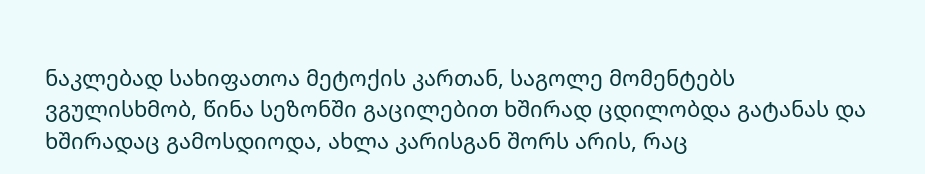ნაკლებად სახიფათოა მეტოქის კართან, საგოლე მომენტებს ვგულისხმობ, წინა სეზონში გაცილებით ხშირად ცდილობდა გატანას და ხშირადაც გამოსდიოდა, ახლა კარისგან შორს არის, რაც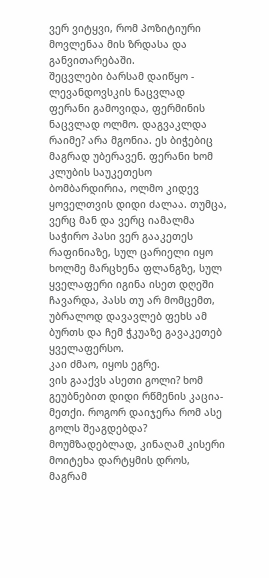ვერ ვიტყვი, რომ პოზიტიური მოვლენაა მის ზრდასა და განვითარებაში.
შეცვლები ბარსამ დაიწყო - ლევანდოვსკის ნაცვლად ფერანი გამოვიდა, ფერმინის ნაცვლად ოლმო. დაგვაკლდა რაიმე? არა მგონია. ეს ბიჭებიც მაგრად უბერავენ. ფერანი ხომ კლუბის საუკეთესო ბომბარდირია, ოლმო კიდევ ყოველთვის დიდი ძალაა. თუმცა, ვერც მან და ვერც იამალმა საჭირო პასი ვერ გააკეთეს რაფინიაზე, სულ ცარიელი იყო ხოლმე მარცხენა ფლანგზე, სულ ყველაფერი იგინა ისეთ დღეში ჩავარდა, პასს თუ არ მომცემთ, უბრალოდ დავავლებ ფეხს ამ ბურთს და ჩემ ჭკუაზე გავაკეთებ ყველაფერსო.
კაი ძმაო, იყოს ეგრე.
ვის გააქვს ასეთი გოლი? ხომ გეუბნებით დიდი რწმენის კაცია-მეთქი. როგორ დაიჯერა რომ ასე გოლს შეაგდებდა? მოუმზადებლად, კინაღამ კისერი მოიტეხა დარტყმის დროს, მაგრამ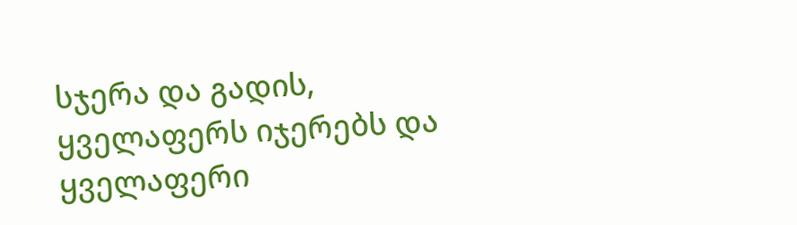სჯერა და გადის, ყველაფერს იჯერებს და ყველაფერი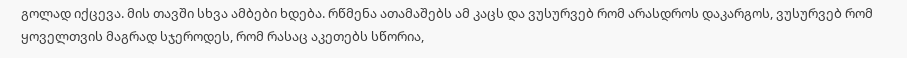გოლად იქცევა. მის თავში სხვა ამბები ხდება. რწმენა ათამაშებს ამ კაცს და ვუსურვებ რომ არასდროს დაკარგოს, ვუსურვებ რომ ყოველთვის მაგრად სჯეროდეს, რომ რასაც აკეთებს სწორია,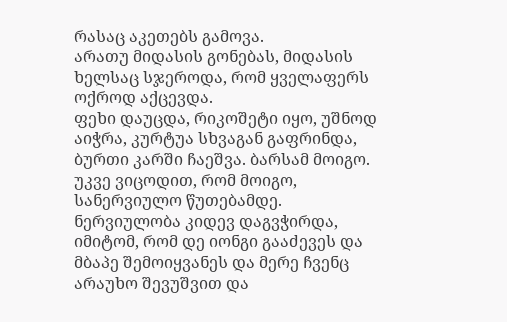რასაც აკეთებს გამოვა.
არათუ მიდასის გონებას, მიდასის ხელსაც სჯეროდა, რომ ყველაფერს ოქროდ აქცევდა.
ფეხი დაუცდა, რიკოშეტი იყო, უშნოდ აიჭრა, კურტუა სხვაგან გაფრინდა, ბურთი კარში ჩაეშვა. ბარსამ მოიგო. უკვე ვიცოდით, რომ მოიგო, სანერვიულო წუთებამდე. ნერვიულობა კიდევ დაგვჭირდა, იმიტომ, რომ დე იონგი გააძევეს და მბაპე შემოიყვანეს და მერე ჩვენც არაუხო შევუშვით და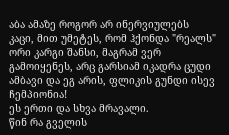აბა ამაზე როგორ არ ინერვიულებს კაცი, მით უმეტეს, რომ ჰქონდა "რეალს" ორი კარგი შანსი, მაგრამ ვერ გამოიყენეს, არც გარსიამ იკადრა ცუდი ამბავი და ეგ არის, ფლიკის გუნდი ისევ ჩემპიონია!
ეს ერთი და სხვა მრავალი.
წინ რა გველის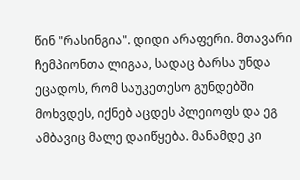წინ "რასინგია". დიდი არაფერი. მთავარი ჩემპიონთა ლიგაა, სადაც ბარსა უნდა ეცადოს, რომ საუკეთესო გუნდებში მოხვდეს, იქნებ აცდეს პლეიოფს და ეგ ამბავიც მალე დაიწყება. მანამდე კი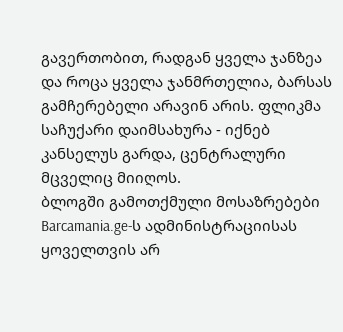გავერთობით, რადგან ყველა ჯანზეა და როცა ყველა ჯანმრთელია, ბარსას გამჩერებელი არავინ არის. ფლიკმა საჩუქარი დაიმსახურა - იქნებ კანსელუს გარდა, ცენტრალური მცველიც მიიღოს.
ბლოგში გამოთქმული მოსაზრებები Barcamania.ge-ს ადმინისტრაციისას ყოველთვის არ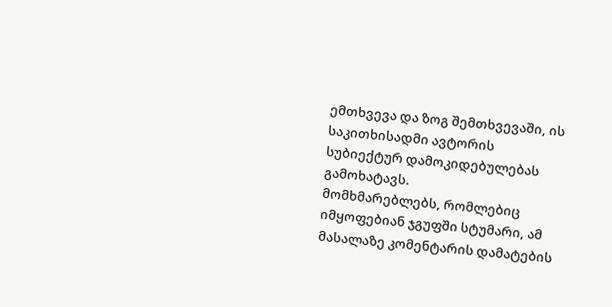ემთხვევა და ზოგ შემთხვევაში, ის საკითხისადმი ავტორის სუბიექტურ დამოკიდებულებას გამოხატავს.
მომხმარებლებს, რომლებიც იმყოფებიან ჯგუფში სტუმარი, ამ მასალაზე კომენტარის დამატების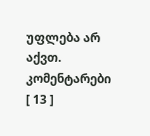უფლება არ აქვთ.
კომენტარები [ 13 ]